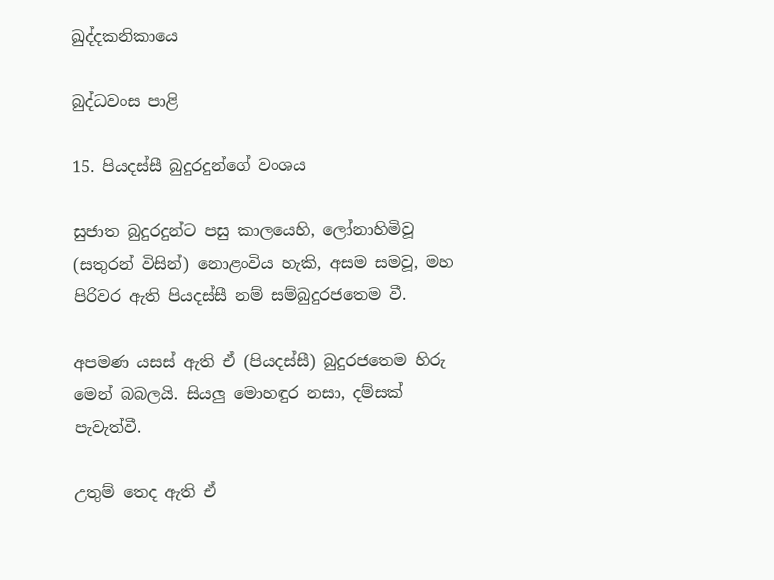ඛුද්දකනිකායෙ

බුද්ධවංස පාළි

15. පියදස්සී බුදුරදුන්ගේ වංශය

සුජාත බුදුරදුන්ට පසු කාලයෙහි, ලෝනාහිමිවූ (සතුරන් විසින්) නොළංවිය හැකි, අසම සමවූ, මහ පිරිවර ඇති පියදස්සී නම් සම්බුදුරජතෙම වී.

අපමණ යසස් ඇති ඒ (පියදස්සී) බුදුරජතෙම හිරු මෙන් බබලයි. සියලු මොහඳුර නසා, දම්සක් පැවැත්වී.

උතුම් තෙද ඇති ඒ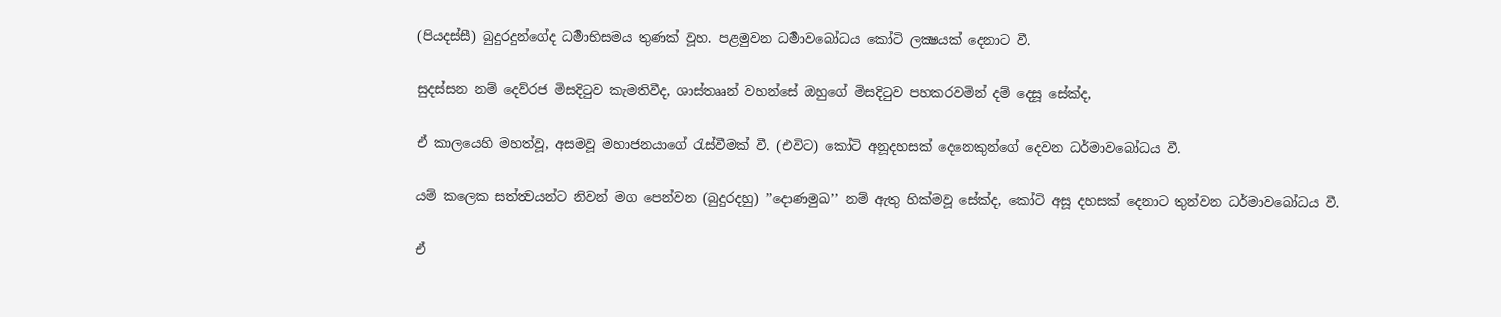(පියදස්සී) බුදුරදුන්ගේද ධර්‍මාභිසමය තුණක් වූහ. පළමුවන ධර්‍මාවබෝධය කෝටි ලක්‍ෂයක් දෙනාට වී.

සුදස්සන නම් දෙව්රජ මිසදිටුව කැමතිවීද, ශාස්තෲන් වහන්සේ ඔහුගේ මිසදිටුව පහකරවමින් දම් දෙසූ සේක්ද,

ඒ කාලයෙහි මහත්වූ, අසමවූ මහාජනයාගේ රැස්වීමක් වී. (එවිට) කෝටි අනූදහසක් දෙනෙකුන්ගේ දෙවන ධර්මාවබෝධය වී.

යම් කලෙක සත්ත්‍වයන්ට නිවන් මග පෙන්වන (බුදුරදහු) ’’දොණමුඛ’’ නම් ඇතු හික්මවූ සේක්ද, කෝටි අසූ දහසක් දෙනාට තුන්වන ධර්මාවබෝධය වී.

ඒ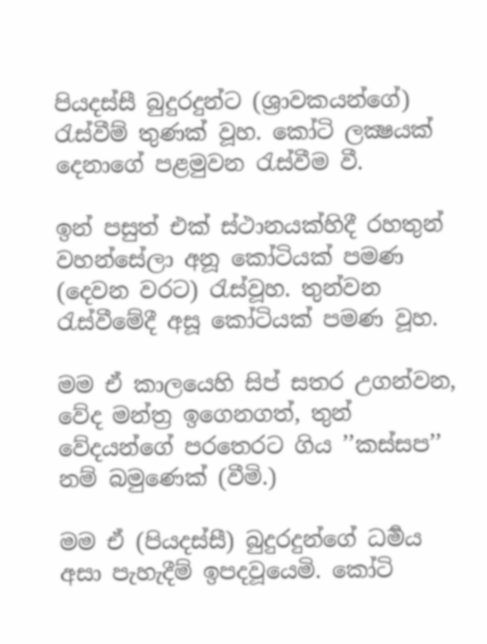පියදස්සී බුදුරදුන්ට (ශ්‍රාවකයන්ගේ) රැස්වීම් තුණක් වූහ. කෝටි ලක්‍ෂයක් දෙනාගේ පළමුවන රැස්වීම වී.

ඉන් පසුත් එක් ස්ථානයක්හිදී රහතුන් වහන්සේලා අනූ කෝටියක් පමණ (දෙවන වරට) රැස්වූහ. තුන්වන රැස්වීමේදී අසූ කෝටියක් පමණ වූහ.

මම ඒ කාලයෙහි සිප් සතර උගන්වන, වේද මන්ත්‍ර ඉගෙනගත්, තුන් වේදයන්ගේ පරතෙරට ගිය ’’කස්සප’’ නම් බමුණෙක් (වීමි.)

මම ඒ (පියදස්සී) බුදුරදුන්ගේ ධර්‍මය අසා පැහැදීම් ඉපදවූයෙමි. කෝටි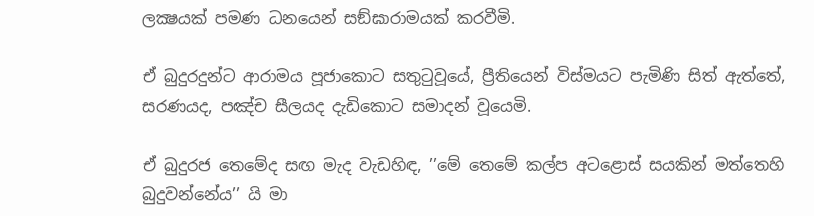ලක්‍ෂයක් පමණ ධනයෙන් සඞ්ඝාරාමයක් කරවීමි.

ඒ බුදුරදුන්ට ආරාමය පූජාකොට සතුටුවූයේ, ප්‍රීතියෙන් විස්මයට පැමිණි සිත් ඇත්තේ, සරණයද, පඤ්ච සීලයද දැඩිකොට සමාදන් වූයෙමි.

ඒ බුදුරජ තෙමේද සඟ මැද වැඩහිඳ, ’’මේ තෙමේ කල්ප අටළොස් සයකින් මත්තෙහි බුදුවන්නේය’’ යි මා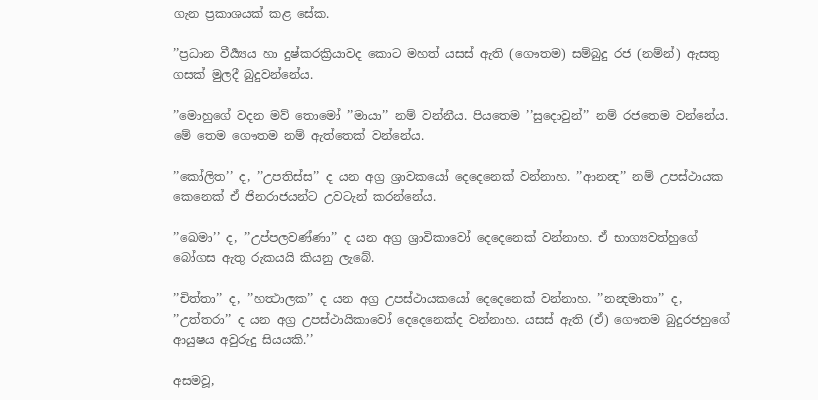ගැන ප්‍රකාශයක් කළ සේක.

’’ප්‍රධාන වීර්‍ය්‍යය හා දුෂ්කරක්‍රියාවද කොට මහත් යසස් ඇති (ගෞතම) සම්බුදු රජ (නම්න්) ඇසතු ගසක් මුලදී බුදුවන්නේය.

’’මොහුගේ වදන මව් තොමෝ ’’මායා’’ නම් වන්නීය. පියතෙම ’’සුදොවුන්’’ නම් රජතෙම වන්නේය. මේ තෙම ගෞතම නම් ඇත්තෙක් වන්නේය.

’’කෝලිත’’ ද, ’’උපතිස්ස’’ ද යන අග්‍ර ශ්‍රාවකයෝ දෙදෙනෙක් වන්නාහ. ’’ආනන්‍ද’’ නම් උපස්ථායක කෙනෙක් ඒ ජිනරාජයන්ට උවටැන් කරන්නේය.

’’ඛෙමා’’ ද, ’’උප්පලවණ්ණා’’ ද යන අග්‍ර ශ්‍රාවිකාවෝ දෙදෙනෙක් වන්නාහ. ඒ භාග්‍යවත්හුගේ බෝගස ඇතු රුකයයි කියනු ලැබේ.

’’චිත්තා’’ ද, ’’හත්‍ථාලක’’ ද යන අග්‍ර උපස්ථායකයෝ දෙදෙනෙක් වන්නාහ. ’’නන්‍දමාතා’’ ද, ’’උත්තරා’’ ද යන අග්‍ර උපස්ථායිකාවෝ දෙදෙනෙක්ද වන්නාහ. යසස් ඇති (ඒ) ගෞතම බුදුරජහුගේ ආයුෂය අවුරුදු සියයකි.’’

අසමවූ,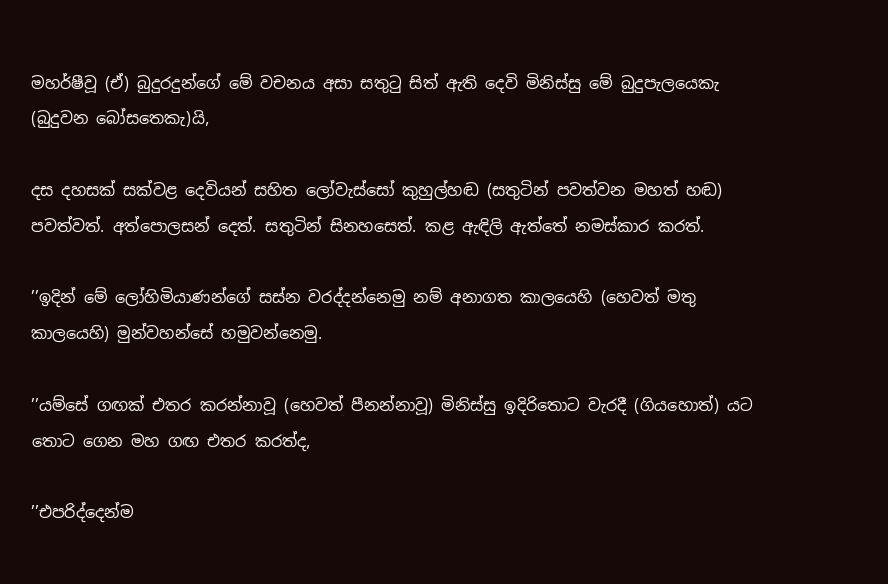මහර්ෂීවූ (ඒ) බුදුරදුන්ගේ මේ වචනය අසා සතුටු සිත් ඇති දෙවි මිනිස්සු මේ බුදුපැලයෙකැ (බුදුවන බෝසතෙකැ)යි,

දස දහසක් සක්වළ දෙවියන් සහිත ලෝවැස්සෝ කුහුල්හඬ (සතුටින් පවත්වන මහත් හඬ) පවත්වත්. අත්පොලසන් දෙත්. සතුටින් සිනහසෙත්. කළ ඇඳිලි ඇත්තේ නමස්කාර කරත්.

’’ඉදින් මේ ලෝහිමියාණන්ගේ සස්න වරද්දන්නෙමු නම් අනාගත කාලයෙහි (හෙවත් මතු කාලයෙහි) මුන්වහන්සේ හමුවන්නෙමු.

’’යම්සේ ගඟක් එතර කරන්නාවූ (හෙවත් පීනන්නාවූ) මිනිස්සු ඉදිරිතොට වැරදී (ගියහොත්) යට තොට ගෙන මහ ගඟ එතර කරත්ද,

’’එපරිද්දෙන්ම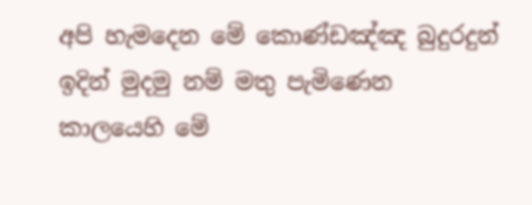අපි හැමදෙන මේ කොණ්ඩඤ්ඤ බුදුරදුන් ඉදින් මුදමු නම් මතු පැමිණෙන කාලයෙහි මේ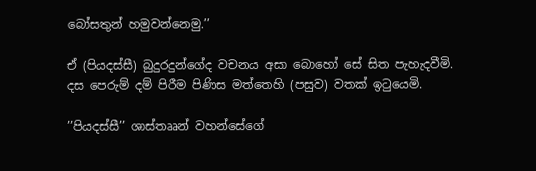බෝසතුන් හමුවන්නෙමු.’’

ඒ (පියදස්සී) බුදුරදුන්ගේද වචනය අසා බොහෝ සේ සිත පැහැදවීමි. දස පෙරුම් දම් පිරීම පිණිස මත්තෙහි (පසුව) වතක් ඉටුයෙමි.

’’පියදස්සී’’ ශාස්තෲන් වහන්සේගේ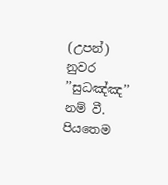(උපන්) නුවර ’’සුධඤ්ඤ’’ නම් වී. පියතෙම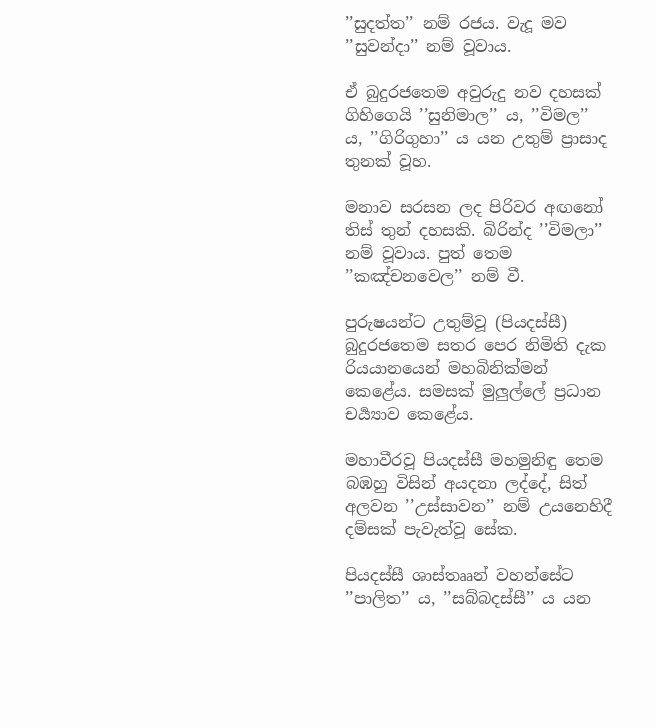’’සුදත්ත’’ නම් රජය. වැදූ මව ’’සුවන්දා’’ නම් වූවාය.

ඒ බුදුරජතෙම අවුරුදු නව දහසක් ගිහිගෙයි ’’සුනිමාල’’ ය, ’’විමල’’ ය, ’’ගිරිගුහා’’ ය යන උතුම් ප්‍රාසාද තුනක් වූහ.

මනාව සරසන ලද පිරිවර අඟනෝ තිස් තුන් දහසකි. බිරින්ද ’’විමලා’’ නම් වූවාය. පුත් තෙම ’’කඤ්චනවෙල’’ නම් වී.

පුරුෂයන්ට උතුම්වූ (පියදස්සී) බුදුරජතෙම සතර පෙර නිමිති දැක රියයානයෙන් මහබිනික්මන් කෙළේය. සමසක් මුලුල්ලේ ප්‍රධාන චර්‍ය්‍යාව කෙළේය.

මහාවීරවූ පියදස්සී මහමුනිඳු තෙම බඹහු විසින් අයදනා ලද්දේ, සිත් අලවන ’’උස්සාවන’’ නම් උයනෙහිදී දම්සක් පැවැත්වූ සේක.

පියදස්සී ශාස්තෲන් වහන්සේට ’’පාලිත’’ ය, ’’සබ්බදස්සී’’ ය යන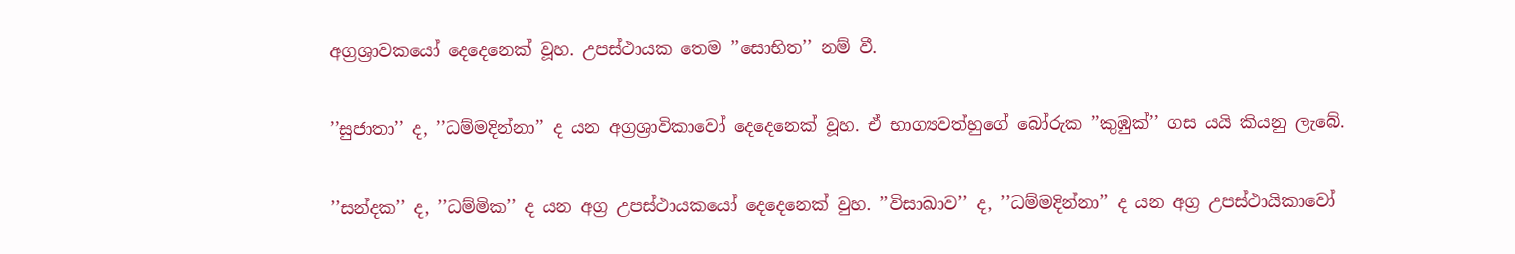අග්‍රශ්‍රාවකයෝ දෙදෙනෙක් වූහ. උපස්ථායක තෙම ’’සොභිත’’ නම් වී.

’’සුජාතා’’ ද, ’’ධම්මදින්නා’’ ද යන අග්‍රශ්‍රාවිකාවෝ දෙදෙනෙක් වූහ. ඒ භාග්‍යවත්හුගේ බෝරුක ’’කුඹුක්’’ ගස යයි කියනු ලැබේ.

’’සන්දක’’ ද, ’’ධම්මික’’ ද යන අග්‍ර උපස්ථායකයෝ දෙදෙනෙක් වුහ. ’’විසාඛාව’’ ද, ’’ධම්මදින්නා’’ ද යන අග්‍ර උපස්ථායිකාවෝ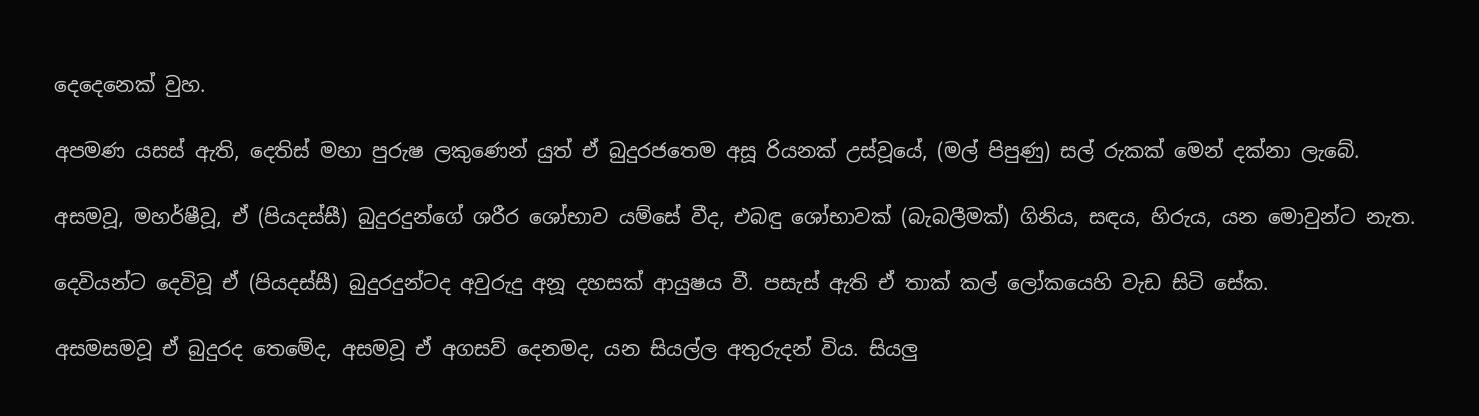දෙදෙනෙක් වුහ.

අපමණ යසස් ඇති, දෙතිස් මහා පුරුෂ ලකුණෙන් යුත් ඒ බුදුරජතෙම අසූ රියනක් උස්වූයේ, (මල් පිපුණු) සල් රුකක් මෙන් දක්නා ලැබේ.

අසමවූ, මහර්ෂීවූ, ඒ (පියදස්සී) බුදුරදුන්ගේ ශරීර ශෝභාව යම්සේ වීද, එබඳු ශෝභාවක් (බැබලීමක්) ගිනිය, සඳය, හිරුය, යන මොවුන්ට නැත.

දෙවියන්ට දෙවිවූ ඒ (පියදස්සී) බුදුරදුන්ටද අවුරුදු අනූ දහසක් ආයුෂය වී. පසැස් ඇති ඒ තාක් කල් ලෝකයෙහි වැඩ සිටි සේක.

අසමසමවූ ඒ බුදුරද තෙමේද, අසමවූ ඒ අගසව් දෙනමද, යන සියල්ල අතුරුදන් විය. සියලු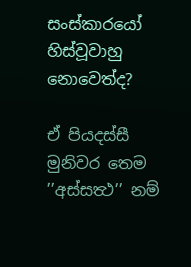සංස්කාරයෝ හිස්වූවාහු නොවෙත්ද?

ඒ පියදස්සී මුනිවර තෙම ’’අස්සත්‍ථ’’ නම්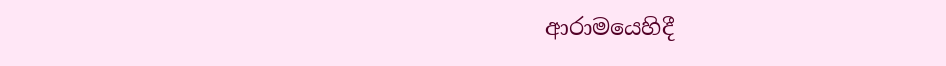ආරාමයෙහිදී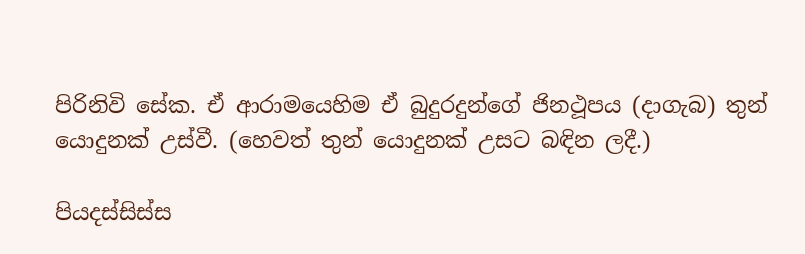පිරිනිවි සේක. ඒ ආරාමයෙහිම ඒ බුදුරදුන්ගේ ජිනථූපය (දාගැබ) තුන් යොදුනක් උස්වී. (හෙවත් තුන් යොදුනක් උසට බඳින ලදී.)

පියදස්සිස්ස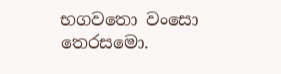භගවතො වංසො තෙරසමො.